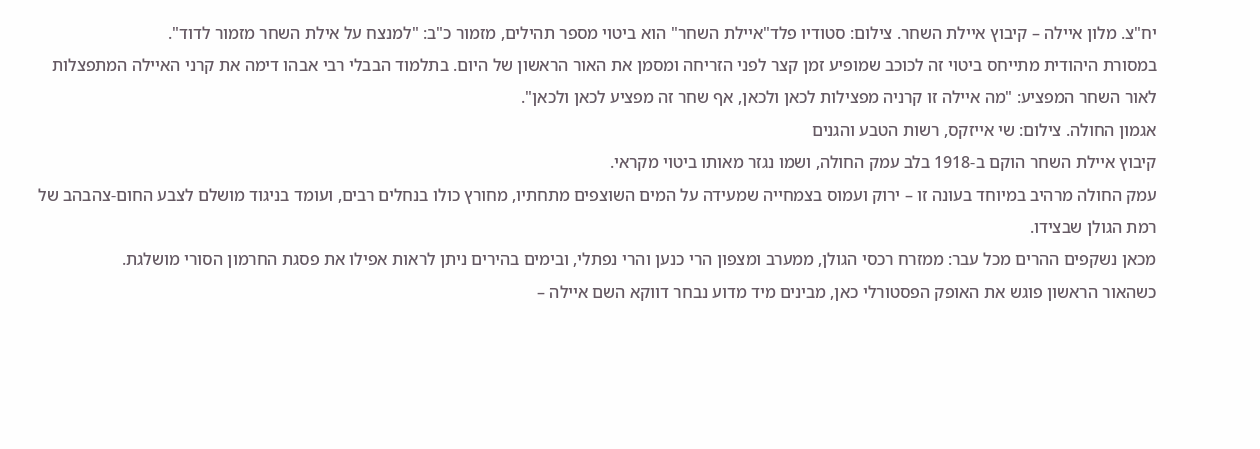יח"צ. מלון איילה – קיבוץ איילת השחר. צילום: סטודיו פלד"איילת השחר" הוא ביטוי מספר תהילים, מזמור כ"ב: "למנצח על אילת השחר מזמור לדוד".
במסורת היהודית מתייחס ביטוי זה לכוכב שמופיע זמן קצר לפני הזריחה ומסמן את האור הראשון של היום. בתלמוד הבבלי רבי אבהו דימה את קרני האיילה המתפצלות לאור השחר המפציע: "מה איילה זו קרניה מפצילות לכאן ולכאן, אף שחר זה מפציע לכאן ולכאן".
אגמון החולה. צילום: שי אייזקס, רשות הטבע והגנים
קיבוץ איילת השחר הוקם ב-1918 בלב עמק החולה, ושמו נגזר מאותו ביטוי מקראי.
עמק החולה מרהיב במיוחד בעונה זו – ירוק ועמוס בצמחייה שמעידה על המים השוצפים מתחתיו, מחורץ כולו בנחלים רבים, ועומד בניגוד מושלם לצבע החום-צהבהב של רמת הגולן שבצידו.
מכאן נשקפים ההרים מכל עבר: ממזרח רכסי הגולן, ממערב ומצפון הרי כנען והרי נפתלי, ובימים בהירים ניתן לראות אפילו את פסגת החרמון הסורי מושלגת.
כשהאור הראשון פוגש את האופק הפסטורלי כאן, מבינים מיד מדוע נבחר דווקא השם איילה –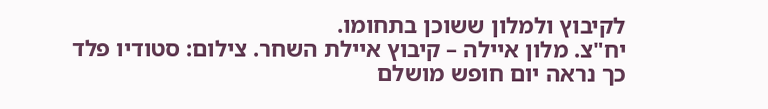לקיבוץ ולמלון ששוכן בתחומו.
יח"צ. מלון איילה – קיבוץ איילת השחר. צילום: סטודיו פלד
כך נראה יום חופש מושלם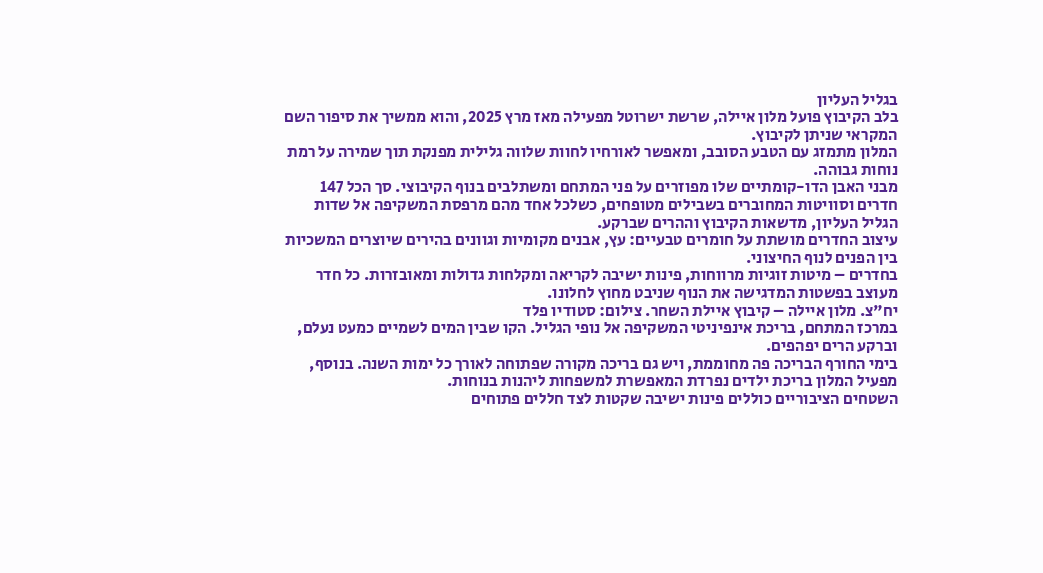בגליל העליון
בלב הקיבוץ פועל מלון איילה, שרשת ישרוטל מפעילה מאז מרץ 2025, והוא ממשיך את סיפור השם המקראי שניתן לקיבוץ.
המלון מתמזג עם הטבע הסובב, ומאפשר לאורחיו לחוות שלווה גלילית מפנקת תוך שמירה על רמת נוחות גבוהה.
מבני האבן הדו-קומתיים שלו מפוזרים על פני המתחם ומשתלבים בנוף הקיבוצי. סך הכל 147 חדרים וסוויטות המחוברים בשבילים מטופחים, כשלכל אחד מהם מרפסת המשקיפה אל שדות הגליל העליון, מדשאות הקיבוץ וההרים שברקע.
עיצוב החדרים מושתת על חומרים טבעיים: עץ, אבנים מקומיות וגוונים בהירים שיוצרים המשכיות בין הפנים לנוף החיצוני.
בחדרים – מיטות זוגיות מרווחות, פינות ישיבה לקריאה ומקלחות גדולות ומאובזרות. כל חדר מעוצב בפשטות המדגישה את הנוף שניבט מחוץ לחלונו.
יח"צ. מלון איילה – קיבוץ איילת השחר. צילום: סטודיו פלד
במרכז המתחם, בריכת אינפיניטי המשקיפה אל נופי הגליל. הקו שבין המים לשמיים כמעט נעלם, וברקע הרים יפהפים.
בימי החורף הבריכה פה מחוממת, ויש גם בריכה מקורה שפתוחה לאורך כל ימות השנה. בנוסף, מפעיל המלון בריכת ילדים נפרדת המאפשרת למשפחות ליהנות בנוחות.
השטחים הציבוריים כוללים פינות ישיבה שקטות לצד חללים פתוחים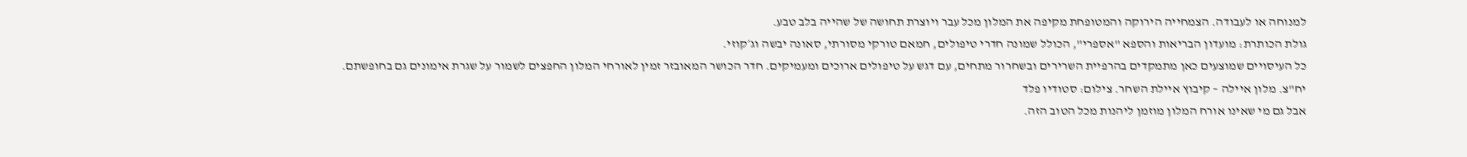למנוחה או לעבודה. הצמחייה הירוקה והמטופחת מקיפה את המלון מכל עבר ויוצרת תחושה של שהייה בלב טבע.
גולת הכותרת: מועדון הבריאות והספא "אספרי", הכולל שמונה חדרי טיפולים, חמאם טורקי מסורתי, סאונה יבשה וג׳קוזי.
כל העיסויים שמוצעים כאן מתמקדים בהרפיית השרירים ובשחרור מתחים, עם דגש על טיפולים ארוכים ומעמיקים. חדר הכושר המאובזר זמין לאורחי המלון החפצים לשמור על שגרת אימונים גם בחופשתם.
יח"צ. מלון איילה – קיבוץ איילת השחר. צילום: סטודיו פלד
אבל גם מי שאינו אורח המלון מוזמן ליהנות מכל הטוב הזה.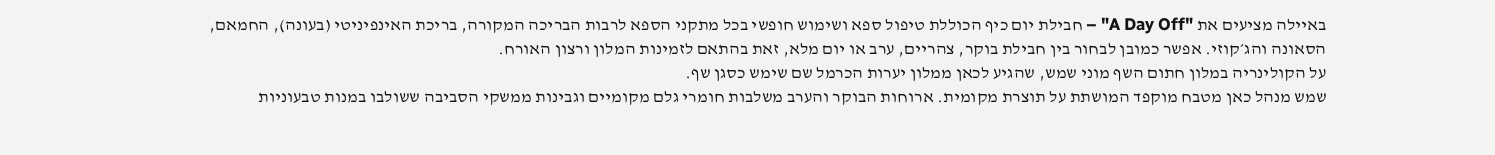באיילה מציעים את "A Day Off" – חבילת יום כיף הכוללת טיפול ספא ושימוש חופשי בכל מתקני הספא לרבות הבריכה המקורה, בריכת האינפיניטי (בעונה), החמאם, הסאונה והג׳קוזי. אפשר כמובן לבחור בין חבילת בוקר, צהריים, ערב או יום מלא, זאת בהתאם לזמינות המלון ורצון האורח.
על הקולינריה במלון חתום השף מוני שמש, שהגיע לכאן ממלון יערות הכרמל שם שימש כסגן שף.
שמש מנהל כאן מטבח מוקפד המושתת על תוצרת מקומית. ארוחות הבוקר והערב משלבות חומרי גלם מקומיים וגבינות ממשקי הסביבה ששולבו במנות טבעוניות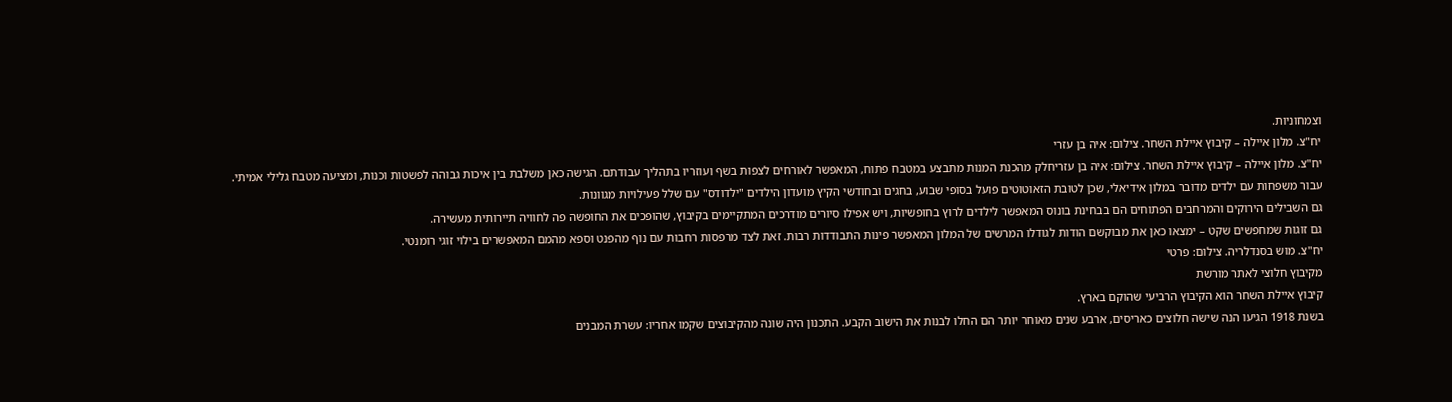וצמחוניות.
יח"צ. מלון איילה – קיבוץ איילת השחר. צילום: איה בן עזרי
יח"צ. מלון איילה – קיבוץ איילת השחר. צילום: איה בן עזריחלק מהכנת המנות מתבצע במטבח פתוח, המאפשר לאורחים לצפות בשף ועוזריו בתהליך עבודתם. הגישה כאן משלבת בין איכות גבוהה לפשטות וכנות, ומציעה מטבח גלילי אמיתי.
עבור משפחות עם ילדים מדובר במלון אידיאלי, שכן לטובת הזאוטוטים פועל בסופי שבוע, בחגים ובחודשי הקיץ מועדון הילדים "ילדודס" עם שלל פעילויות מגוונות.
גם השבילים הירוקים והמרחבים הפתוחים הם בבחינת בונוס המאפשר לילדים לרוץ בחופשיות, ויש אפילו סיורים מודרכים המתקיימים בקיבוץ, שהופכים את החופשה פה לחוויה תיירותית מעשירה.
גם זוגות שמחפשים שקט – ימצאו כאן את מבוקשם הודות לגודלו המרשים של המלון המאפשר פינות התבודדות רבות. זאת לצד מרפסות רחבות עם נוף מהפנט וספא מהמם המאפשרים בילוי זוגי רומנטי.
יח"צ. מוש בסנדלריה. צילום: פרטי
מקיבוץ חלוצי לאתר מורשת
קיבוץ איילת השחר הוא הקיבוץ הרביעי שהוקם בארץ.
בשנת 1918 הגיעו הנה שישה חלוצים כאריסים, ארבע שנים מאוחר יותר הם החלו לבנות את הישוב הקבע. התכנון היה שונה מהקיבוצים שקמו אחריו: עשרת המבנים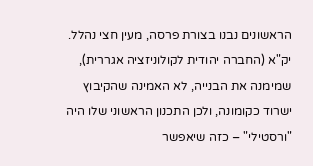הראשונים נבנו בצורת פרסה, מעין חצי נהלל.
יק"א (החברה יהודית לקולוניזציה אגררית), שמימנה את הבנייה, לא האמינה שהקיבוץ ישרוד כקומונה, ולכן התכנון הראשוני שלו היה "ורסטילי" – כזה שיאפשר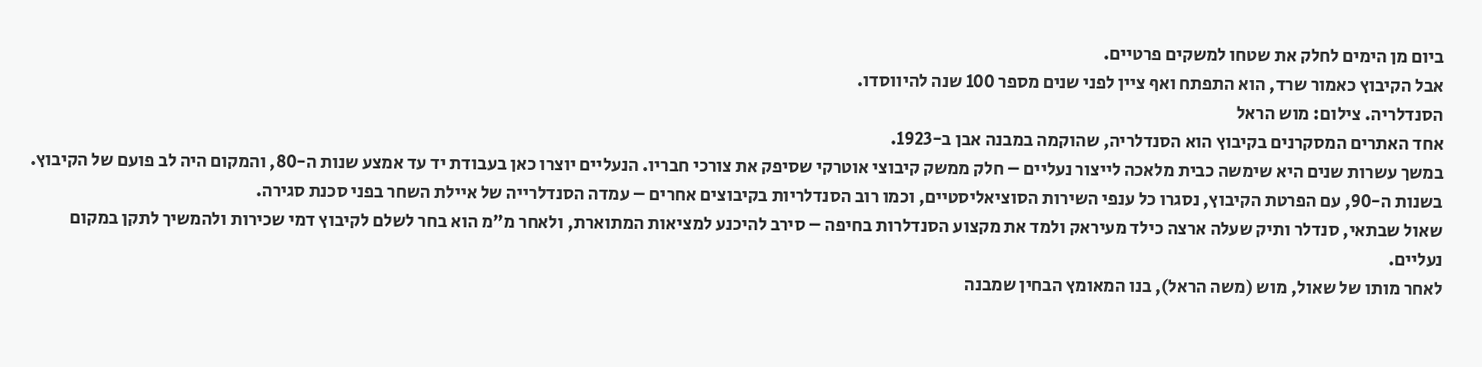ביום מן הימים לחלק את שטחו למשקים פרטיים.
אבל הקיבוץ כאמור שרד, הוא התפתח ואף ציין לפני שנים מספר 100 שנה להיווסדו.
הסנדלריה. צילום: מוש הראל
אחד האתרים המסקרנים בקיבוץ הוא הסנדלריה, שהוקמה במבנה אבן ב-1923.
במשך עשרות שנים היא שימשה כבית מלאכה לייצור נעליים – חלק ממשק קיבוצי אוטרקי שסיפק את צורכי חבריו. הנעליים יוצרו כאן בעבודת יד עד אמצע שנות ה-80, והמקום היה לב פועם של הקיבוץ.
בשנות ה-90, עם הפרטת הקיבוץ, נסגרו כל ענפי השירות הסוציאליסטיים, וכמו רוב הסנדלריות בקיבוצים אחרים – עמדה הסנדלרייה של איילת השחר בפני סכנת סגירה.
שאול שבתאי, סנדלר ותיק שעלה ארצה כילד מעיראק ולמד את מקצוע הסנדלרות בחיפה – סירב להיכנע למציאות המתוארת, ולאחר מ"מ הוא בחר לשלם לקיבוץ דמי שכירות ולהמשיך לתקן במקום נעליים.
לאחר מותו של שאול, מוש (משה הראל), בנו המאומץ הבחין שמבנה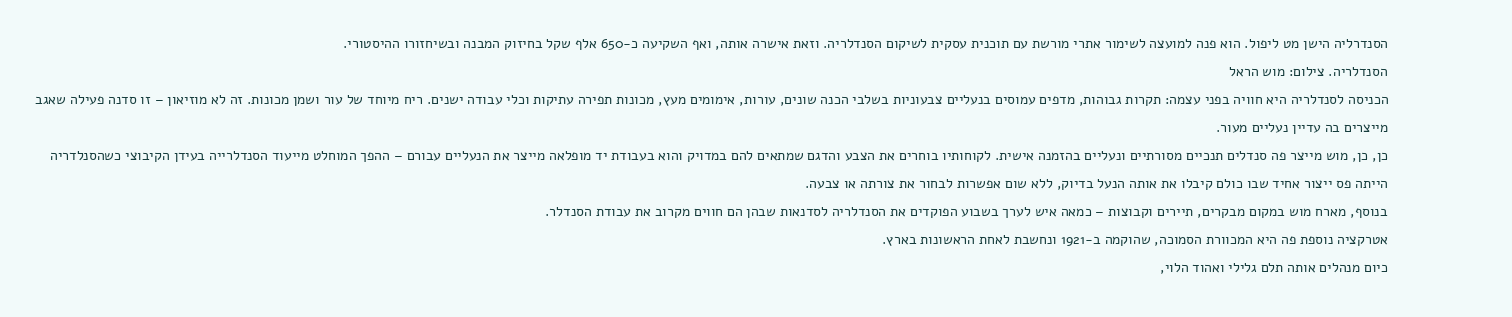הסנדרליה הישן מט ליפול. הוא פנה למועצה לשימור אתרי מורשת עם תוכנית עסקית לשיקום הסנדלריה. וזאת אישרה אותה, ואף השקיעה כ-650 אלף שקל בחיזוק המבנה ובשיחזורו ההיסטורי.
הסנדלריה. צילום: מוש הראל
הכניסה לסנדלריה היא חוויה בפני עצמה: תקרות גבוהות, מדפים עמוסים בנעליים צבעוניות בשלבי הכנה שונים, עורות, אימומים מעץ, מכונות תפירה עתיקות וכלי עבודה ישנים. ריח מיוחד של עור ושמן מכונות. זה לא מוזיאון – זו סדנה פעילה שאגב מייצרים בה עדיין נעליים מעור.
כן, כן, מוש מייצר פה סנדלים תנכיים מסורתיים ונעליים בהזמנה אישית. לקוחותיו בוחרים את הצבע והדגם שמתאים להם במדויק והוא בעבודת יד מופלאה מייצר את הנעליים עבורם – ההפך המוחלט מייעוד הסנדלרייה בעידן הקיבוצי כשהסנלדריה הייתה פס ייצור אחיד שבו כולם קיבלו את אותה הנעל בדיוק, ללא שום אפשרות לבחור את צורתה או צבעה.
בנוסף, מארח מוש במקום מבקרים, תיירים וקבוצות – כמאה איש לערך בשבוע הפוקדים את הסנדלריה לסדנאות שבהן הם חווים מקרוב את עבודת הסנדלר.
אטרקציה נוספת פה היא המכוורת הסמוכה, שהוקמה ב-1921 ונחשבת לאחת הראשונות בארץ.
כיום מנהלים אותה תלם גלילי ואהוד הלוי,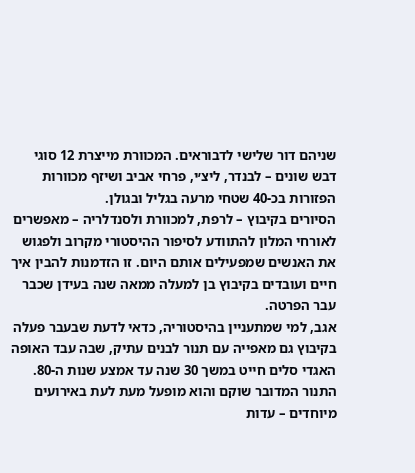שניהם דור שלישי לדבוראים. המכוורת מייצרת 12 סוגי דבש שונים – לבנדר, ליצ׳י, פרחי אביב ושיזף מכוורות הפזורות בכ-40 שטחי מרעה בגליל ובגולן.
הסיורים בקיבוץ – לרפת, למכוורת ולסנדלריה – מאפשרים לאורחי המלון להתוודע לסיפור ההיסטורי מקרוב ולפגוש את האנשים שמפעילים אותם היום. זו הזדמנות להבין איך חיים ועובדים בקיבוץ בן למעלה ממאה שנה בעידן שכבר עבר הפרטה.
אגב, למי שמתעניין בהיסטוריה, כדאי לדעת שבעבר פעלה בקיבוץ גם מאפייה עם תנור לבנים עתיק, שבה עבד האופה האגדי סלים חייט במשך 30 שנה עד אמצע שנות ה-80.
התנור המדובר שוקם והוא מופעל מעת לעת באירועים מיוחדים – עדות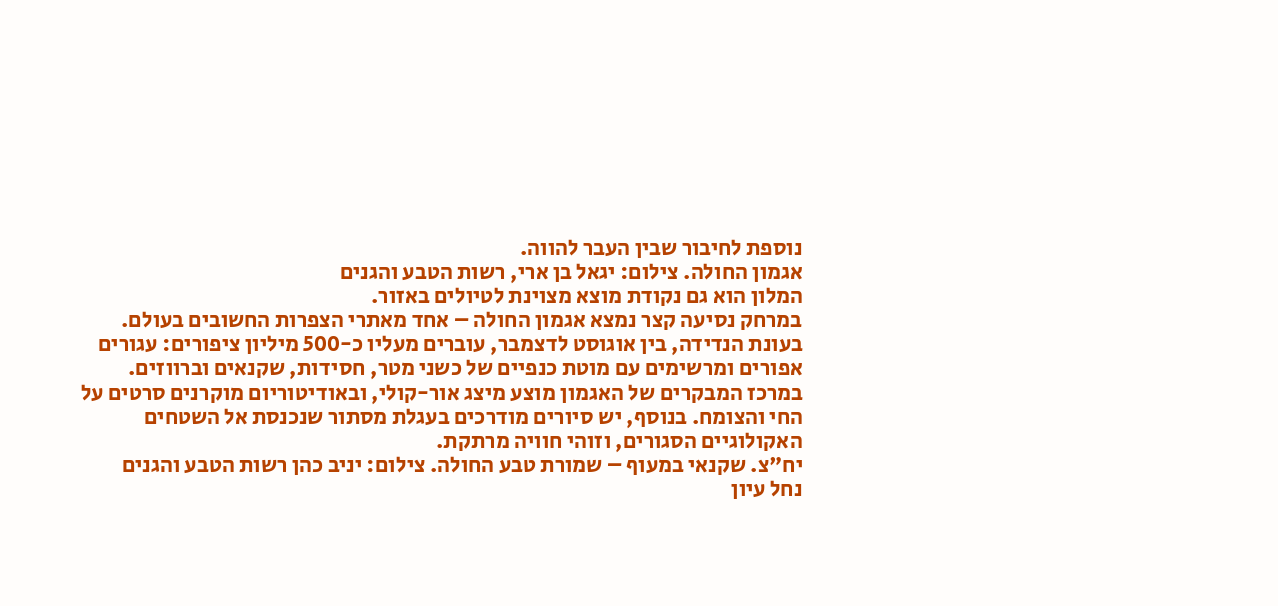נוספת לחיבור שבין העבר להווה.
אגמון החולה. צילום: יגאל בן ארי, רשות הטבע והגנים
המלון הוא גם נקודת מוצא מצוינת לטיולים באזור.
במרחק נסיעה קצר נמצא אגמון החולה – אחד מאתרי הצפרות החשובים בעולם. בעונת הנדידה, בין אוגוסט לדצמבר, עוברים מעליו כ-500 מיליון ציפורים: עגורים אפורים ומרשימים עם מוטת כנפיים של כשני מטר, חסידות, שקנאים וברווזים.
במרכז המבקרים של האגמון מוצע מיצג אור-קולי, ובאודיטוריום מוקרנים סרטים על החי והצומח. בנוסף, יש סיורים מודרכים בעגלת מסתור שנכנסת אל השטחים האקולוגיים הסגורים, וזוהי חוויה מרתקת.
יח"צ. שקנאי במעוף – שמורת טבע החולה. צילום: יניב כהן רשות הטבע והגנים
נחל עיון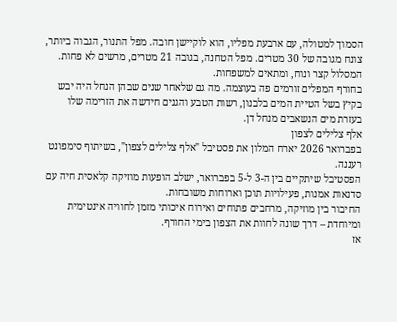הסמוך למטולה, עם ארבעת מפליו, הוא לוקיישן חובה. מפל התנור, הגבוה ביותר, צונח מגובה של 30 מטרים. מפל הטחנה, בגובה 21 מטרים, מרשים לא פחות. המסלול קצר ונוח, ומתאים למשפחות.
בחורף המפלים זורמים פה בעוצמה. מה גם שלאחר שנים שבהן הנחל היה יבש בקיץ בשל הטיית המים בלבנון, רשות הטבע והגנים חידשה את הזרימה שלו בעזרת מים הנשאבים מנחל דן.
אלף צלילים לצפון
בפברואר 2026 יארח המלון את פסטיבל "אלף צלילים לצפון", בשיתוף סימפונט רעננה.
הפסטיבל שיתקיים בין ה-3 ל-5 בפברואר, ישלב הופעות מוזיקה קלאסית חיה עם סדנאות אמנות, פעילויות תוכן וארוחות משובחות.
החיבור בין מוזיקה, מרחבים פתוחים ואירוח איכותי מזמן לחוויה אינטימית ומיוחדת – דרך שונה לחוות את הצפון בימי החורף.
אז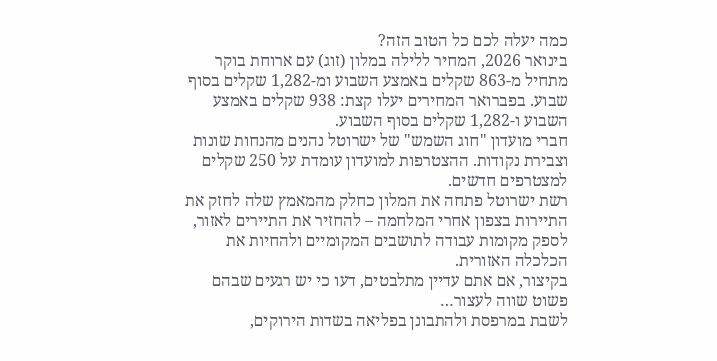כמה יעלה לכם כל הטוב הזה?
בינואר 2026, המחיר ללילה במלון (זוג) עם ארוחת בוקר מתחיל מ-863 שקלים באמצע השבוע ומ-1,282 שקלים בסוף שבוע. בפברואר המחירים יעלו קצת: 938 שקלים באמצע השבוע ו-1,282 שקלים בסוף השבוע.
חברי מועדון "חוג השמש" של ישרוטל נהנים מהנחות שונות וצבירת נקודות. ההצטרפות למועדון עומדת על 250 שקלים למצטרפים חדשים.
רשת ישרוטל פתחה את המלון כחלק מהמאמץ שלה לחזק את התיירות בצפון אחרי המלחמה – להחזיר את התיירים לאזור, לספק מקומות עבודה לתושבים המקומיים ולהחיות את הכלכלה האזורית.
בקיצור, אם אתם עדיין מתלבטים, דעו כי יש רגעים שבהם פשוט שווה לעצור…
לשבת במרפסת ולהתבונן בפליאה בשדות הירוקים,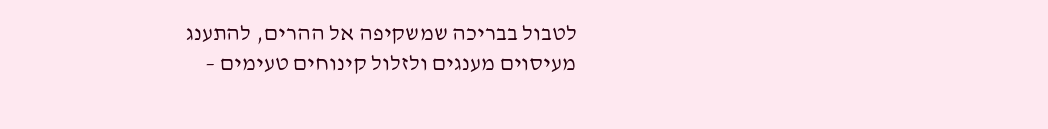לטבול בבריכה שמשקיפה אל ההרים, להתענג מעיסוים מענגים ולזלול קינוחים טעימים –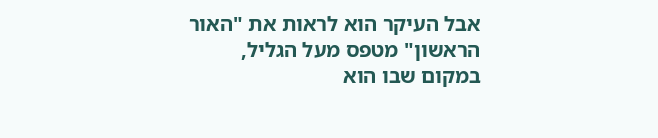אבל העיקר הוא לראות את "האור הראשון" מטפס מעל הגליל, במקום שבו הוא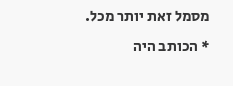מסמל זאת יותר מכל.
* הכותב היה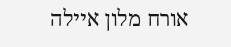אורח מלון איילה